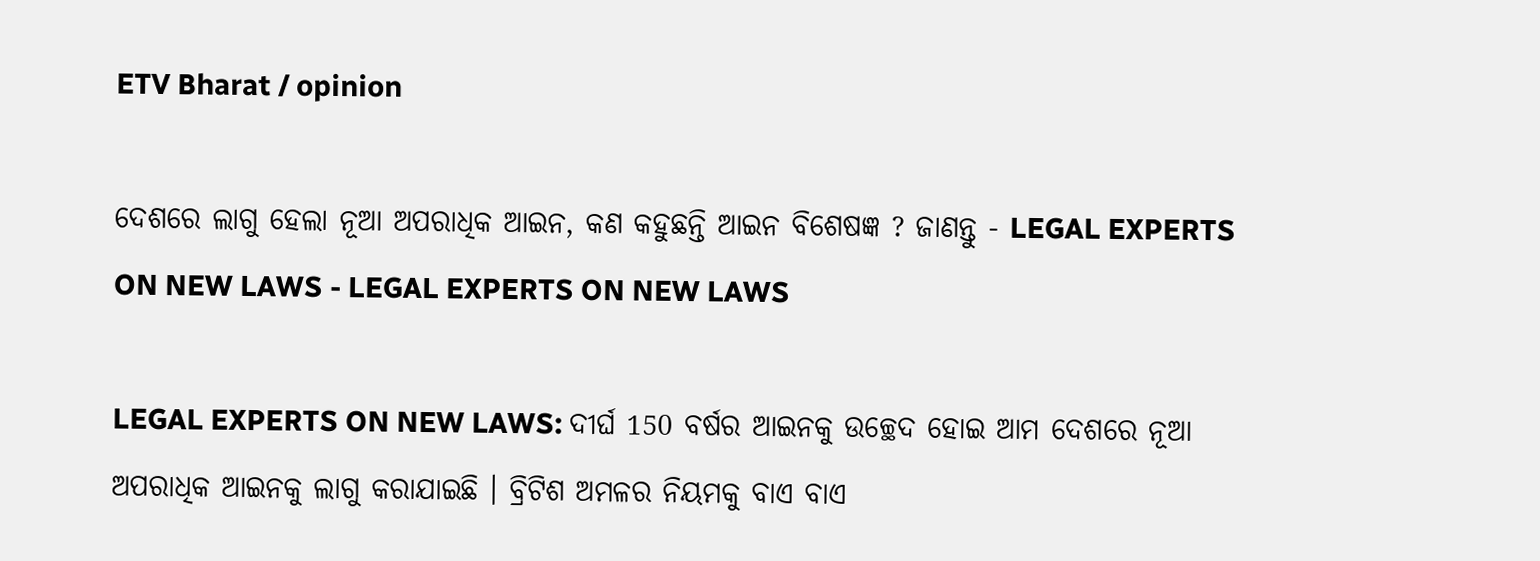ETV Bharat / opinion

ଦେଶରେ ଲାଗୁ ହେଲା ନୂଆ ଅପରାଧିକ ଆଇନ, କଣ କହୁଛନ୍ତି ଆଇନ ବିଶେଷଜ୍ଞ ? ଜାଣନ୍ତୁ - LEGAL EXPERTS ON NEW LAWS - LEGAL EXPERTS ON NEW LAWS

LEGAL EXPERTS ON NEW LAWS: ଦୀର୍ଘ 150 ବର୍ଷର ଆଇନକୁ ଉଚ୍ଛେଦ ହୋଇ ଆମ ଦେଶରେ ନୂଆ ଅପରାଧିକ ଆଇନକୁ ଲାଗୁ କରାଯାଇଛି । ବ୍ରିଟିଶ ଅମଳର ନିୟମକୁ ବାଏ ବାଏ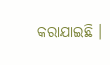କରାଯାଇଛି ।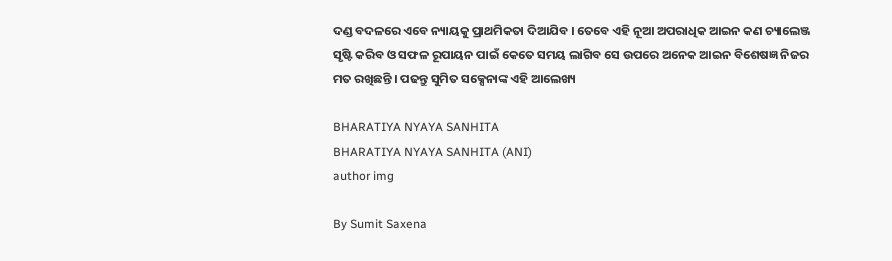ଦଣ୍ଡ ବଦଳରେ ଏବେ ନ୍ୟାୟକୁ ପ୍ରାଥମିକତା ଦିଆଯିବ । ତେବେ ଏହି ନୂଆ ଅପରାଧିକ ଆଇନ କଣ ଚ୍ୟାଲେଞ୍ଜ ସୃଷ୍ଟି କରିବ ଓ ସଫଳ ରୂପାୟନ ପାଇଁ କେତେ ସମୟ ଲାଗିବ ସେ ଉପରେ ଅନେକ ଆଇନ ବିଶେଷଜ୍ଞ ନିଜର ମତ ରଖିଛନ୍ତି । ପଢନ୍ତୁ ସୁମିତ ସକ୍ସେନାଙ୍କ ଏହି ଆଲେଖ୍ୟ

BHARATIYA NYAYA SANHITA
BHARATIYA NYAYA SANHITA (ANI)
author img

By Sumit Saxena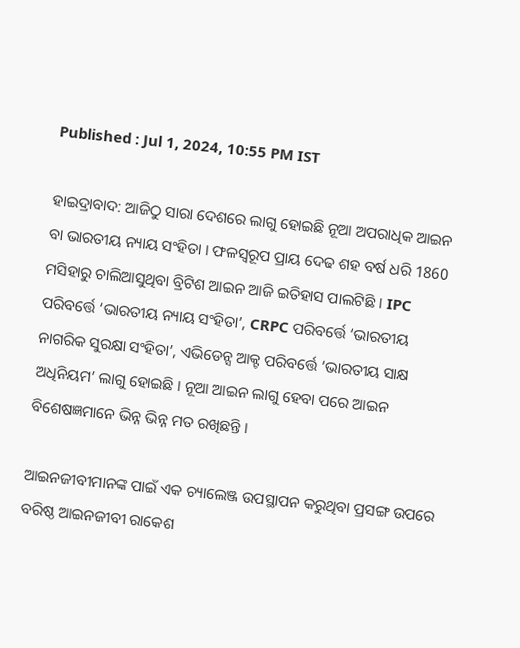Published : Jul 1, 2024, 10:55 PM IST

ହାଇଦ୍ରାବାଦ: ଆଜିଠୁ ସାରା ଦେଶରେ ଲାଗୁ ହୋଇଛି ନୂଆ ଅପରାଧିକ ଆଇନ ବା ଭାରତୀୟ ନ୍ୟାୟ ସଂହିତା । ଫଳସ୍ବରୂପ ପ୍ରାୟ ଦେଢ ଶହ ବର୍ଷ ଧରି 1860 ମସିହାରୁ ଚାଲିଆସୁଥିବା ବ୍ରିଟିଶ ଆଇନ ଆଜି ଇତିହାସ ପାଲଟିଛି । IPC ପରିବର୍ତ୍ତେ ‘ଭାରତୀୟ ନ୍ୟାୟ ସଂହିତା’, CRPC ପରିବର୍ତ୍ତେ ‘ଭାରତୀୟ ନାଗରିକ ସୁରକ୍ଷା ସଂହିତା’, ଏଭିଡେନ୍ସ ଆକ୍ଟ ପରିବର୍ତ୍ତେ ‘ଭାରତୀୟ ସାକ୍ଷ ଅଧିନିୟମ’ ଲାଗୁ ହୋଇଛି । ନୂଆ ଆଇନ ଲାଗୁ ହେବା ପରେ ଆଇନ ବିଶେଷଜ୍ଞମାନେ ଭିନ୍ନ ଭିନ୍ନ ମତ ରଖିଛନ୍ତି ।

ଆଇନଜୀବୀମାନଙ୍କ ପାଇଁ ଏକ ଚ୍ୟାଲେଞ୍ଜ ଉପସ୍ଥାପନ କରୁଥିବା ପ୍ରସଙ୍ଗ ଉପରେ ବରିଷ୍ଠ ଆଇନଜୀବୀ ରାକେଶ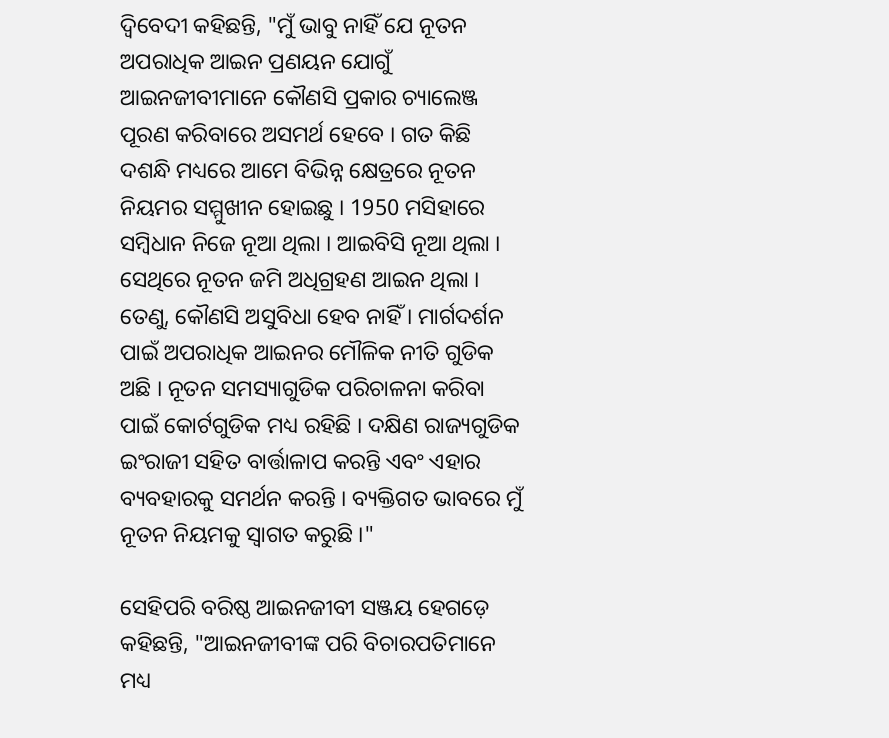ଦ୍ବିବେଦୀ କହିଛନ୍ତି, "ମୁଁ ଭାବୁ ନାହିଁ ଯେ ନୂତନ ଅପରାଧିକ ଆଇନ ପ୍ରଣୟନ ଯୋଗୁଁ ଆଇନଜୀବୀମାନେ କୌଣସି ପ୍ରକାର ଚ୍ୟାଲେଞ୍ଜ ପୂରଣ କରିବାରେ ଅସମର୍ଥ ହେବେ । ଗତ କିଛି ଦଶନ୍ଧି ମଧ୍ୟରେ ଆମେ ବିଭିନ୍ନ କ୍ଷେତ୍ରରେ ନୂତନ ନିୟମର ସମ୍ମୁଖୀନ ହୋଇଛୁ । 1950 ମସିହାରେ ସମ୍ବିଧାନ ନିଜେ ନୂଆ ଥିଲା । ଆଇବିସି ନୂଆ ଥିଲା । ସେଥିରେ ନୂତନ ଜମି ଅଧିଗ୍ରହଣ ଆଇନ ଥିଲା । ତେଣୁ, କୌଣସି ଅସୁବିଧା ହେବ ନାହିଁ । ମାର୍ଗଦର୍ଶନ ପାଇଁ ଅପରାଧିକ ଆଇନର ମୌଳିକ ନୀତି ଗୁଡିକ ଅଛି । ନୂତନ ସମସ୍ୟାଗୁଡିକ ପରିଚାଳନା କରିବା ପାଇଁ କୋର୍ଟଗୁଡିକ ମଧ୍ୟ ରହିଛି । ଦକ୍ଷିଣ ରାଜ୍ୟଗୁଡିକ ଇଂରାଜୀ ସହିତ ବାର୍ତ୍ତାଳାପ କରନ୍ତି ଏବଂ ଏହାର ବ୍ୟବହାରକୁ ସମର୍ଥନ କରନ୍ତି । ବ୍ୟକ୍ତିଗତ ଭାବରେ ମୁଁ ନୂତନ ନିୟମକୁ ସ୍ବାଗତ କରୁଛି ।"

ସେହିପରି ବରିଷ୍ଠ ଆଇନଜୀବୀ ସଞ୍ଜୟ ହେଗଡ଼େ କହିଛନ୍ତି, "ଆଇନଜୀବୀଙ୍କ ପରି ବିଚାରପତିମାନେ ମଧ୍ୟ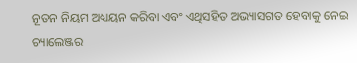ନୂତନ ନିୟମ ଅଧ୍ୟୟନ କରିବା ଏବଂ ଏଥିସହିତ ଅଭ୍ୟାସଗତ ହେବାକୁ ନେଇ ଚ୍ୟାଲେଞ୍ଜର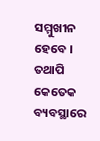ସମ୍ମୁଖୀନ ହେବେ । ତଥାପି କେତେକ ବ୍ୟବସ୍ଥାରେ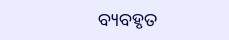ବ୍ୟବହୃତ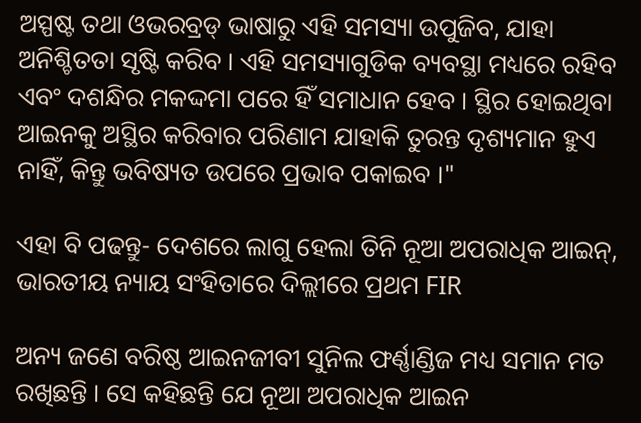ଅସ୍ପଷ୍ଟ ତଥା ଓଭରବ୍ରଡ୍ ଭାଷାରୁ ଏହି ସମସ୍ୟା ଉପୁଜିବ, ଯାହା ଅନିଶ୍ଚିତତା ସୃଷ୍ଟି କରିବ । ଏହି ସମସ୍ୟାଗୁଡିକ ବ୍ୟବସ୍ଥା ମଧ୍ୟରେ ରହିବ ଏବଂ ଦଶନ୍ଧିର ମକଦ୍ଦମା ପରେ ହିଁ ସମାଧାନ ହେବ । ସ୍ଥିର ହୋଇଥିବା ଆଇନକୁ ଅସ୍ଥିର କରିବାର ପରିଣାମ ଯାହାକି ତୁରନ୍ତ ଦୃଶ୍ୟମାନ ହୁଏ ନାହିଁ, କିନ୍ତୁ ଭବିଷ୍ୟତ ଉପରେ ପ୍ରଭାବ ପକାଇବ ।"

ଏହା ବି ପଢନ୍ତୁ- ଦେଶରେ ଲାଗୁ ହେଲା ତିନି ନୂଆ ଅପରାଧିକ ଆଇନ୍‌, ଭାରତୀୟ ନ୍ୟାୟ ସଂହିତାରେ ଦିଲ୍ଲୀରେ ପ୍ରଥମ FIR

ଅନ୍ୟ ଜଣେ ବରିଷ୍ଠ ଆଇନଜୀବୀ ସୁନିଲ ଫର୍ଣ୍ଣାଣ୍ଡିଜ ମଧ୍ୟ ସମାନ ମତ ରଖିଛନ୍ତି । ସେ କହିଛନ୍ତି ଯେ ନୂଆ ଅପରାଧିକ ଆଇନ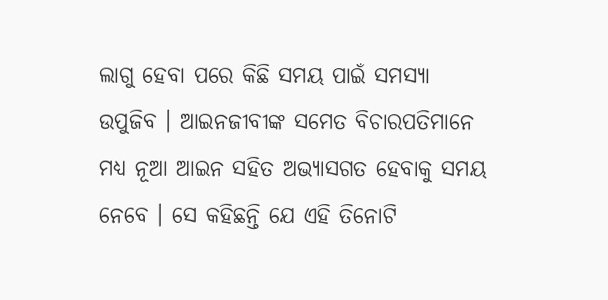ଲାଗୁ ହେବା ପରେ କିଛି ସମୟ ପାଇଁ ସମସ୍ୟା ଉପୁଜିବ । ଆଇନଜୀବୀଙ୍କ ସମେତ ବିଚାରପତିମାନେ ମଧ୍ୟ ନୂଆ ଆଇନ ସହିତ ଅଭ୍ୟାସଗତ ହେବାକୁ ସମୟ ନେବେ । ସେ କହିଛନ୍ତି ଯେ ଏହି ତିନୋଟି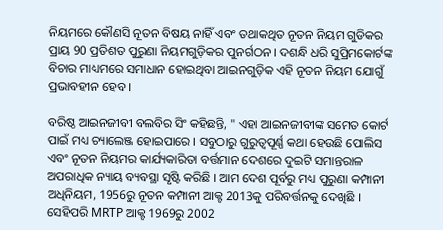ନିୟମରେ କୌଣସି ନୂତନ ବିଷୟ ନାହିଁ ଏବଂ ତଥାକଥିତ ନୂତନ ନିୟମ ଗୁଡିକର ପ୍ରାୟ 90 ପ୍ରତିଶତ ପୁରୁଣା ନିୟମଗୁଡ଼ିକର ପୁନର୍ଗଠନ । ଦଶନ୍ଧି ଧରି ସୁପ୍ରିମକୋର୍ଟଙ୍କ ବିଚାର ମାଧ୍ୟମରେ ସମାଧାନ ହୋଇଥିବା ଆଇନଗୁଡ଼ିକ ଏହି ନୂତନ ନିୟମ ଯୋଗୁଁ ପ୍ରଭାବହୀନ ହେବ ।

ବରିଷ୍ଠ ଆଇନଜୀବୀ ବଲବିର ସିଂ କହିଛନ୍ତି, " ଏହା ଆଇନଜୀବୀଙ୍କ ସମେତ କୋର୍ଟ ପାଇଁ ମଧ୍ୟ ଚ୍ୟାଲେଞ୍ଜ ହୋଇପାରେ । ସବୁଠାରୁ ଗୁରୁତ୍ବପୂର୍ଣ୍ଣ କଥା ହେଉଛି ପୋଲିସ ଏବଂ ନୂତନ ନିୟମର କାର୍ଯ୍ୟକାରିତା ବର୍ତ୍ତମାନ ଦେଶରେ ଦୁଇଟି ସମାନ୍ତରାଳ ଅପରାଧିକ ନ୍ୟାୟ ବ୍ୟବସ୍ଥା ସୃଷ୍ଟି କରିଛି । ଆମ ଦେଶ ପୂର୍ବରୁ ମଧ୍ୟ ପୁରୁଣା କମ୍ପାନୀ ଅଧିନିୟମ, 1956ରୁ ନୂତନ କମ୍ପାନୀ ଆକ୍ଟ 2013କୁ ପରିବର୍ତ୍ତନକୁ ଦେଖିଛି । ସେହିପରି MRTP ଆକ୍ଟ 1969ରୁ 2002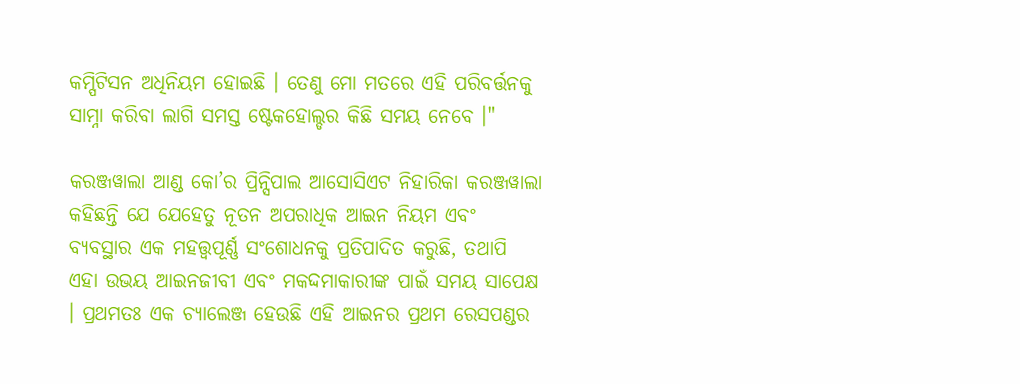କମ୍ପିଟିସନ ଅଧିନିୟମ ହୋଇଛି । ତେଣୁ ମୋ ମତରେ ଏହି ପରିବର୍ତ୍ତନକୁ ସାମ୍ନା କରିବା ଲାଗି ସମସ୍ତ ଷ୍ଟେକହୋଲ୍ଡର କିଛି ସମୟ ନେବେ ।"

କରଞ୍ଜୱାଲା ଆଣ୍ଡ କୋ’ର ପ୍ରିନ୍ସିପାଲ ଆସୋସିଏଟ ନିହାରିକା କରଞ୍ଜୱାଲା କହିଛନ୍ତି ଯେ ଯେହେତୁ ନୂତନ ଅପରାଧିକ ଆଇନ ନିୟମ ଏବଂ ବ୍ୟବସ୍ଥାର ଏକ ମହତ୍ତ୍ବପୂର୍ଣ୍ଣ ସଂଶୋଧନକୁ ପ୍ରତିପାଦିତ କରୁଛି, ତଥାପି ଏହା ଉଭୟ ଆଇନଜୀବୀ ଏବଂ ମକଦ୍ଦମାକାରୀଙ୍କ ପାଇଁ ସମୟ ସାପେକ୍ଷ । ପ୍ରଥମତଃ ଏକ ଚ୍ୟାଲେଞ୍ଜ ହେଉଛି ଏହି ଆଇନର ପ୍ରଥମ ରେସପଣ୍ଡର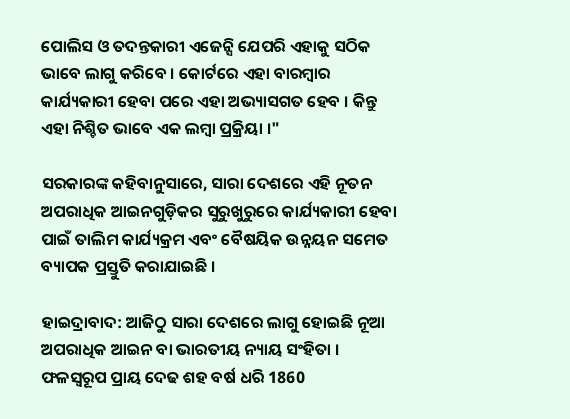ପୋଲିସ ଓ ତଦନ୍ତକାରୀ ଏଜେନ୍ସି ଯେପରି ଏହାକୁ ସଠିକ ଭାବେ ଲାଗୁ କରିବେ । କୋର୍ଟରେ ଏହା ବାରମ୍ବାର କାର୍ଯ୍ୟକାରୀ ହେବା ପରେ ଏହା ଅଭ୍ୟାସଗତ ହେବ । କିନ୍ତୁ ଏହା ନିଶ୍ଚିତ ଭାବେ ଏକ ଲମ୍ବା ପ୍ରକ୍ରିୟା ।"

ସରକାରଙ୍କ କହିବାନୁସାରେ, ସାରା ଦେଶରେ ଏହି ନୂତନ ଅପରାଧିକ ଆଇନଗୁଡ଼ିକର ସୁରୁଖୁରୁରେ କାର୍ଯ୍ୟକାରୀ ହେବା ପାଇଁ ତାଲିମ କାର୍ଯ୍ୟକ୍ରମ ଏବଂ ବୈଷୟିକ ଉନ୍ନୟନ ସମେତ ବ୍ୟାପକ ପ୍ରସ୍ତୁତି କରାଯାଇଛି ।

ହାଇଦ୍ରାବାଦ: ଆଜିଠୁ ସାରା ଦେଶରେ ଲାଗୁ ହୋଇଛି ନୂଆ ଅପରାଧିକ ଆଇନ ବା ଭାରତୀୟ ନ୍ୟାୟ ସଂହିତା । ଫଳସ୍ବରୂପ ପ୍ରାୟ ଦେଢ ଶହ ବର୍ଷ ଧରି 1860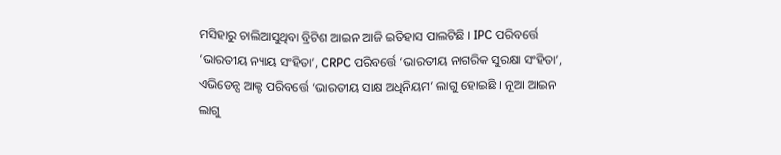ମସିହାରୁ ଚାଲିଆସୁଥିବା ବ୍ରିଟିଶ ଆଇନ ଆଜି ଇତିହାସ ପାଲଟିଛି । IPC ପରିବର୍ତ୍ତେ ‘ଭାରତୀୟ ନ୍ୟାୟ ସଂହିତା’, CRPC ପରିବର୍ତ୍ତେ ‘ଭାରତୀୟ ନାଗରିକ ସୁରକ୍ଷା ସଂହିତା’, ଏଭିଡେନ୍ସ ଆକ୍ଟ ପରିବର୍ତ୍ତେ ‘ଭାରତୀୟ ସାକ୍ଷ ଅଧିନିୟମ’ ଲାଗୁ ହୋଇଛି । ନୂଆ ଆଇନ ଲାଗୁ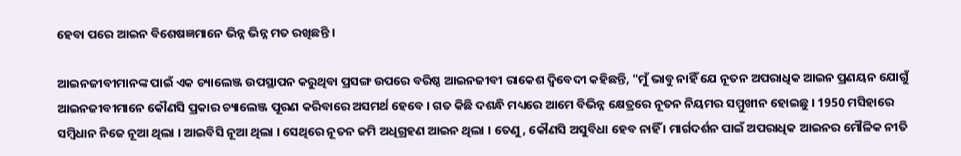ହେବା ପରେ ଆଇନ ବିଶେଷଜ୍ଞମାନେ ଭିନ୍ନ ଭିନ୍ନ ମତ ରଖିଛନ୍ତି ।

ଆଇନଜୀବୀମାନଙ୍କ ପାଇଁ ଏକ ଚ୍ୟାଲେଞ୍ଜ ଉପସ୍ଥାପନ କରୁଥିବା ପ୍ରସଙ୍ଗ ଉପରେ ବରିଷ୍ଠ ଆଇନଜୀବୀ ରାକେଶ ଦ୍ବିବେଦୀ କହିଛନ୍ତି, "ମୁଁ ଭାବୁ ନାହିଁ ଯେ ନୂତନ ଅପରାଧିକ ଆଇନ ପ୍ରଣୟନ ଯୋଗୁଁ ଆଇନଜୀବୀମାନେ କୌଣସି ପ୍ରକାର ଚ୍ୟାଲେଞ୍ଜ ପୂରଣ କରିବାରେ ଅସମର୍ଥ ହେବେ । ଗତ କିଛି ଦଶନ୍ଧି ମଧ୍ୟରେ ଆମେ ବିଭିନ୍ନ କ୍ଷେତ୍ରରେ ନୂତନ ନିୟମର ସମ୍ମୁଖୀନ ହୋଇଛୁ । 1950 ମସିହାରେ ସମ୍ବିଧାନ ନିଜେ ନୂଆ ଥିଲା । ଆଇବିସି ନୂଆ ଥିଲା । ସେଥିରେ ନୂତନ ଜମି ଅଧିଗ୍ରହଣ ଆଇନ ଥିଲା । ତେଣୁ, କୌଣସି ଅସୁବିଧା ହେବ ନାହିଁ । ମାର୍ଗଦର୍ଶନ ପାଇଁ ଅପରାଧିକ ଆଇନର ମୌଳିକ ନୀତି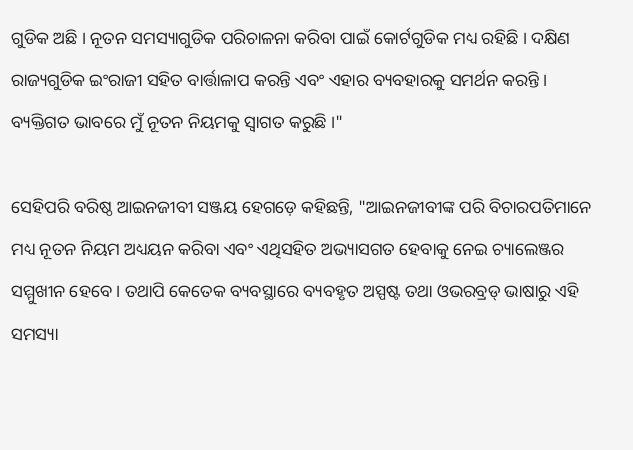ଗୁଡିକ ଅଛି । ନୂତନ ସମସ୍ୟାଗୁଡିକ ପରିଚାଳନା କରିବା ପାଇଁ କୋର୍ଟଗୁଡିକ ମଧ୍ୟ ରହିଛି । ଦକ୍ଷିଣ ରାଜ୍ୟଗୁଡିକ ଇଂରାଜୀ ସହିତ ବାର୍ତ୍ତାଳାପ କରନ୍ତି ଏବଂ ଏହାର ବ୍ୟବହାରକୁ ସମର୍ଥନ କରନ୍ତି । ବ୍ୟକ୍ତିଗତ ଭାବରେ ମୁଁ ନୂତନ ନିୟମକୁ ସ୍ବାଗତ କରୁଛି ।"

ସେହିପରି ବରିଷ୍ଠ ଆଇନଜୀବୀ ସଞ୍ଜୟ ହେଗଡ଼େ କହିଛନ୍ତି, "ଆଇନଜୀବୀଙ୍କ ପରି ବିଚାରପତିମାନେ ମଧ୍ୟ ନୂତନ ନିୟମ ଅଧ୍ୟୟନ କରିବା ଏବଂ ଏଥିସହିତ ଅଭ୍ୟାସଗତ ହେବାକୁ ନେଇ ଚ୍ୟାଲେଞ୍ଜର ସମ୍ମୁଖୀନ ହେବେ । ତଥାପି କେତେକ ବ୍ୟବସ୍ଥାରେ ବ୍ୟବହୃତ ଅସ୍ପଷ୍ଟ ତଥା ଓଭରବ୍ରଡ୍ ଭାଷାରୁ ଏହି ସମସ୍ୟା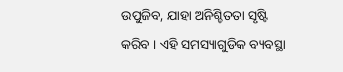ଉପୁଜିବ, ଯାହା ଅନିଶ୍ଚିତତା ସୃଷ୍ଟି କରିବ । ଏହି ସମସ୍ୟାଗୁଡିକ ବ୍ୟବସ୍ଥା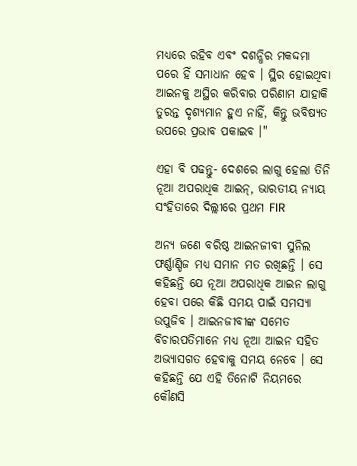ମଧ୍ୟରେ ରହିବ ଏବଂ ଦଶନ୍ଧିର ମକଦ୍ଦମା ପରେ ହିଁ ସମାଧାନ ହେବ । ସ୍ଥିର ହୋଇଥିବା ଆଇନକୁ ଅସ୍ଥିର କରିବାର ପରିଣାମ ଯାହାକି ତୁରନ୍ତ ଦୃଶ୍ୟମାନ ହୁଏ ନାହିଁ, କିନ୍ତୁ ଭବିଷ୍ୟତ ଉପରେ ପ୍ରଭାବ ପକାଇବ ।"

ଏହା ବି ପଢନ୍ତୁ- ଦେଶରେ ଲାଗୁ ହେଲା ତିନି ନୂଆ ଅପରାଧିକ ଆଇନ୍‌, ଭାରତୀୟ ନ୍ୟାୟ ସଂହିତାରେ ଦିଲ୍ଲୀରେ ପ୍ରଥମ FIR

ଅନ୍ୟ ଜଣେ ବରିଷ୍ଠ ଆଇନଜୀବୀ ସୁନିଲ ଫର୍ଣ୍ଣାଣ୍ଡିଜ ମଧ୍ୟ ସମାନ ମତ ରଖିଛନ୍ତି । ସେ କହିଛନ୍ତି ଯେ ନୂଆ ଅପରାଧିକ ଆଇନ ଲାଗୁ ହେବା ପରେ କିଛି ସମୟ ପାଇଁ ସମସ୍ୟା ଉପୁଜିବ । ଆଇନଜୀବୀଙ୍କ ସମେତ ବିଚାରପତିମାନେ ମଧ୍ୟ ନୂଆ ଆଇନ ସହିତ ଅଭ୍ୟାସଗତ ହେବାକୁ ସମୟ ନେବେ । ସେ କହିଛନ୍ତି ଯେ ଏହି ତିନୋଟି ନିୟମରେ କୌଣସି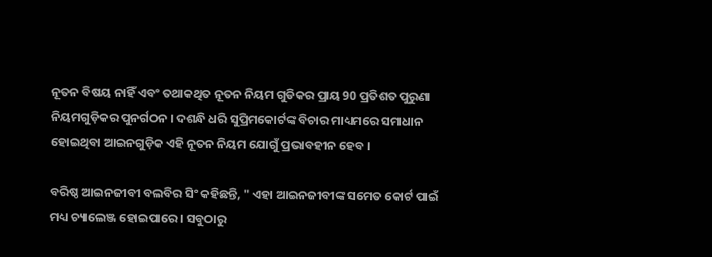ନୂତନ ବିଷୟ ନାହିଁ ଏବଂ ତଥାକଥିତ ନୂତନ ନିୟମ ଗୁଡିକର ପ୍ରାୟ 90 ପ୍ରତିଶତ ପୁରୁଣା ନିୟମଗୁଡ଼ିକର ପୁନର୍ଗଠନ । ଦଶନ୍ଧି ଧରି ସୁପ୍ରିମକୋର୍ଟଙ୍କ ବିଚାର ମାଧ୍ୟମରେ ସମାଧାନ ହୋଇଥିବା ଆଇନଗୁଡ଼ିକ ଏହି ନୂତନ ନିୟମ ଯୋଗୁଁ ପ୍ରଭାବହୀନ ହେବ ।

ବରିଷ୍ଠ ଆଇନଜୀବୀ ବଲବିର ସିଂ କହିଛନ୍ତି, " ଏହା ଆଇନଜୀବୀଙ୍କ ସମେତ କୋର୍ଟ ପାଇଁ ମଧ୍ୟ ଚ୍ୟାଲେଞ୍ଜ ହୋଇପାରେ । ସବୁଠାରୁ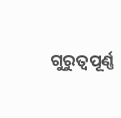ଗୁରୁତ୍ବପୂର୍ଣ୍ଣ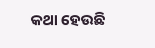କଥା ହେଉଛି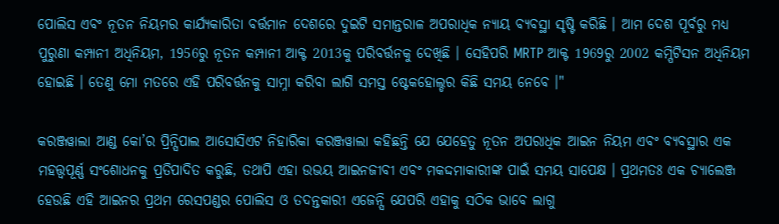ପୋଲିସ ଏବଂ ନୂତନ ନିୟମର କାର୍ଯ୍ୟକାରିତା ବର୍ତ୍ତମାନ ଦେଶରେ ଦୁଇଟି ସମାନ୍ତରାଳ ଅପରାଧିକ ନ୍ୟାୟ ବ୍ୟବସ୍ଥା ସୃଷ୍ଟି କରିଛି । ଆମ ଦେଶ ପୂର୍ବରୁ ମଧ୍ୟ ପୁରୁଣା କମ୍ପାନୀ ଅଧିନିୟମ, 1956ରୁ ନୂତନ କମ୍ପାନୀ ଆକ୍ଟ 2013କୁ ପରିବର୍ତ୍ତନକୁ ଦେଖିଛି । ସେହିପରି MRTP ଆକ୍ଟ 1969ରୁ 2002 କମ୍ପିଟିସନ ଅଧିନିୟମ ହୋଇଛି । ତେଣୁ ମୋ ମତରେ ଏହି ପରିବର୍ତ୍ତନକୁ ସାମ୍ନା କରିବା ଲାଗି ସମସ୍ତ ଷ୍ଟେକହୋଲ୍ଡର କିଛି ସମୟ ନେବେ ।"

କରଞ୍ଜୱାଲା ଆଣ୍ଡ କୋ’ର ପ୍ରିନ୍ସିପାଲ ଆସୋସିଏଟ ନିହାରିକା କରଞ୍ଜୱାଲା କହିଛନ୍ତି ଯେ ଯେହେତୁ ନୂତନ ଅପରାଧିକ ଆଇନ ନିୟମ ଏବଂ ବ୍ୟବସ୍ଥାର ଏକ ମହତ୍ତ୍ବପୂର୍ଣ୍ଣ ସଂଶୋଧନକୁ ପ୍ରତିପାଦିତ କରୁଛି, ତଥାପି ଏହା ଉଭୟ ଆଇନଜୀବୀ ଏବଂ ମକଦ୍ଦମାକାରୀଙ୍କ ପାଇଁ ସମୟ ସାପେକ୍ଷ । ପ୍ରଥମତଃ ଏକ ଚ୍ୟାଲେଞ୍ଜ ହେଉଛି ଏହି ଆଇନର ପ୍ରଥମ ରେସପଣ୍ଡର ପୋଲିସ ଓ ତଦନ୍ତକାରୀ ଏଜେନ୍ସି ଯେପରି ଏହାକୁ ସଠିକ ଭାବେ ଲାଗୁ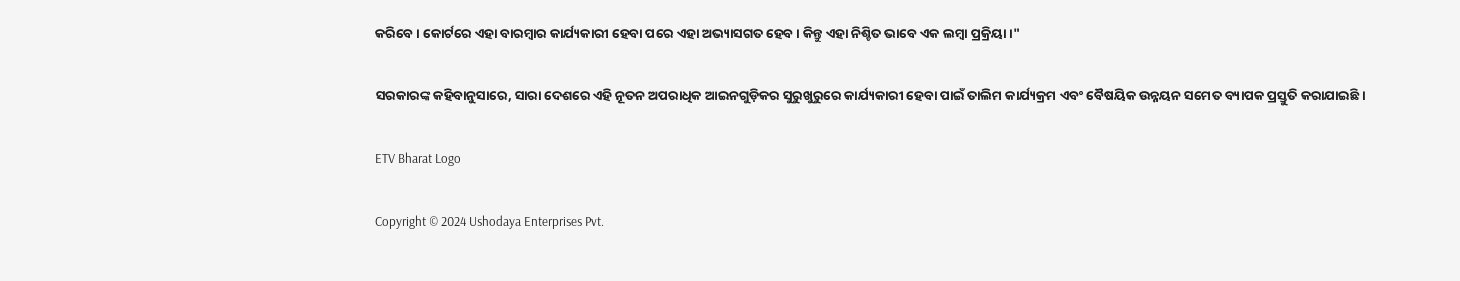କରିବେ । କୋର୍ଟରେ ଏହା ବାରମ୍ବାର କାର୍ଯ୍ୟକାରୀ ହେବା ପରେ ଏହା ଅଭ୍ୟାସଗତ ହେବ । କିନ୍ତୁ ଏହା ନିଶ୍ଚିତ ଭାବେ ଏକ ଲମ୍ବା ପ୍ରକ୍ରିୟା ।"

ସରକାରଙ୍କ କହିବାନୁସାରେ, ସାରା ଦେଶରେ ଏହି ନୂତନ ଅପରାଧିକ ଆଇନଗୁଡ଼ିକର ସୁରୁଖୁରୁରେ କାର୍ଯ୍ୟକାରୀ ହେବା ପାଇଁ ତାଲିମ କାର୍ଯ୍ୟକ୍ରମ ଏବଂ ବୈଷୟିକ ଉନ୍ନୟନ ସମେତ ବ୍ୟାପକ ପ୍ରସ୍ତୁତି କରାଯାଇଛି ।

ETV Bharat Logo

Copyright © 2024 Ushodaya Enterprises Pvt.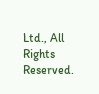Ltd., All Rights Reserved.